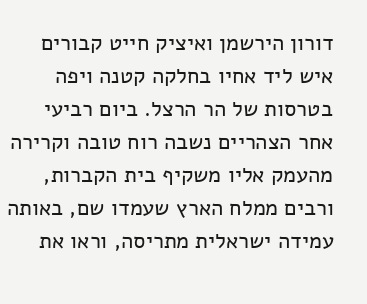דורון הירשמן ואיציק חייט קבורים איש ליד אחיו בחלקה קטנה ויפה בטרסות של הר הרצל. ביום רביעי אחר הצהריים נשבה רוח טובה וקרירה מהעמק אליו משקיף בית הקברות, ורבים ממלח הארץ שעמדו שם, באותה עמידה ישראלית מתריסה, וראו את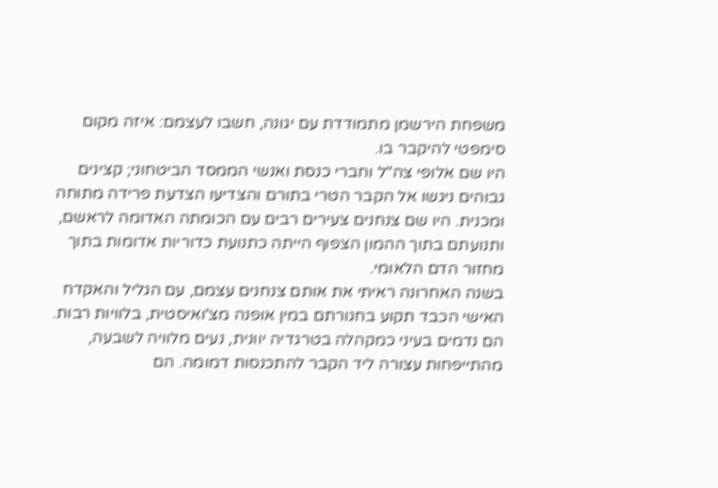משפחת הירשמן מתמודדת עם יגונה, חשבו לעצמם: איזה מקום סימפטי להיקבר בו.
היו שם אלופי צה"ל וחברי כנסת ואנשי הממסד הביטחוני; קצינים גבוהים ניגשו אל הקבר הטרי בתורם והצדיעו הצדעת פרידה מתוחה ומכנית. היו שם צנחנים צעירים רבים עם הכומתה האדומה לראשם, ותנועתם בתוך ההמון הצפוף הייתה כתנועת כדוריות אדומות בתוך מחזור הדם הלאומי.
בשנה האחרונה ראיתי את אותם צנחנים עצמם, עם הגליל והאקדח האישי הכבד תקוע בחגורתם במין אופנה מצ'ואיסטית, בלוויות רבות. הם נדמים בעיני כמקהלה בטרגדיה יוונית, נעים מלוויה לשבעה, מהתייפחות עצורה ליד הקבר להתכנסות דמומה. הם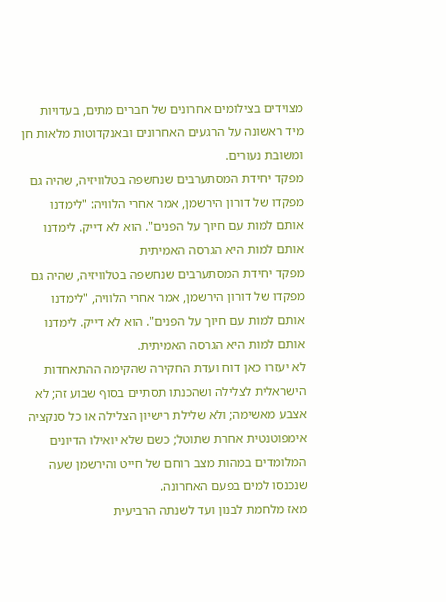מצוידים בצילומים אחרונים של חברים מתים, בעדויות מיד ראשונה על הרגעים האחרונים ובאנקדוטות מלאות חן ומשובת נעורים.
מפקד יחידת המסתערבים שנחשפה בטלוויזיה, שהיה גם מפקדו של דורון הירשמן, אמר אחרי הלוויה: "לימדנו אותם למות עם חיוך על הפנים". הוא לא דייק. לימדנו אותם למות היא הגרסה האמיתית
מפקד יחידת המסתערבים שנחשפה בטלוויזיה, שהיה גם מפקדו של דורון הירשמן, אמר אחרי הלוויה, "לימדנו אותם למות עם חיוך על הפנים". הוא לא דייק. לימדנו אותם למות היא הגרסה האמיתית.
לא יעזרו כאן דוח ועדת החקירה שהקימה ההתאחדות הישראלית לצלילה ושהכנתו תסתיים בסוף שבוע זה; לא אצבע מאשימה; ולא שלילת רישיון הצלילה או כל סנקציה אימפוטנטית אחרת שתוטל; כשם שלא יואילו הדיונים המלומדים במהות מצב רוחם של חייט והירשמן שעה שנכנסו למים בפעם האחרונה.
מאז מלחמת לבנון ועד לשנתה הרביעית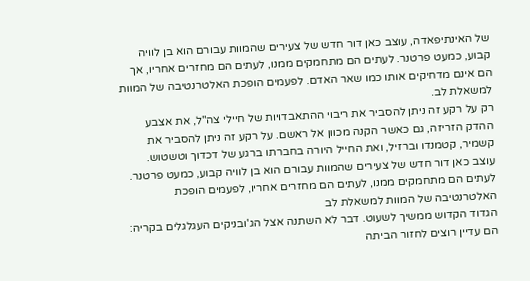של האינתיפאדה, עוצב כאן דור חדש של צעירים שהמוות עבורם הוא בן לוויה קבוע, כמעט פרטנר. לעתים הם מתחמקים ממנו, לעתים הם מחזרים אחריו, אך הם אינם מדחיקים אותו כמו שאר האדם. לפעמים הופכת האלטרנטיבה של המוות למשאלת לב.
רק על רקע זה ניתן להסביר את ריבוי ההתאבדויות של חיילי צה"ל, את אצבע ההדק הזריזה, גם כאשר הקנה מכוון אל ראשם. על רקע זה ניתן להסביר את קשמיר, קטמנדו וברזיל, ואת החייל היורה בחברתו ברגע של דכדוך וטשטוש.
עוצב כאן דור חדש של צעירים שהמוות עבורם הוא בן לוויה קבוע, כמעט פרטנר. לעתים הם מתחמקים ממנו, לעתים הם מחזרים אחריו, לפעמים הופכת האלטרנטיבה של המוות למשאלת לב
הגדוד הקדוש ממשיך לשעוט. דבר לא השתנה אצל הג'ובניקים העגלגלים בקריה: הם עדיין רוצים לחזור הביתה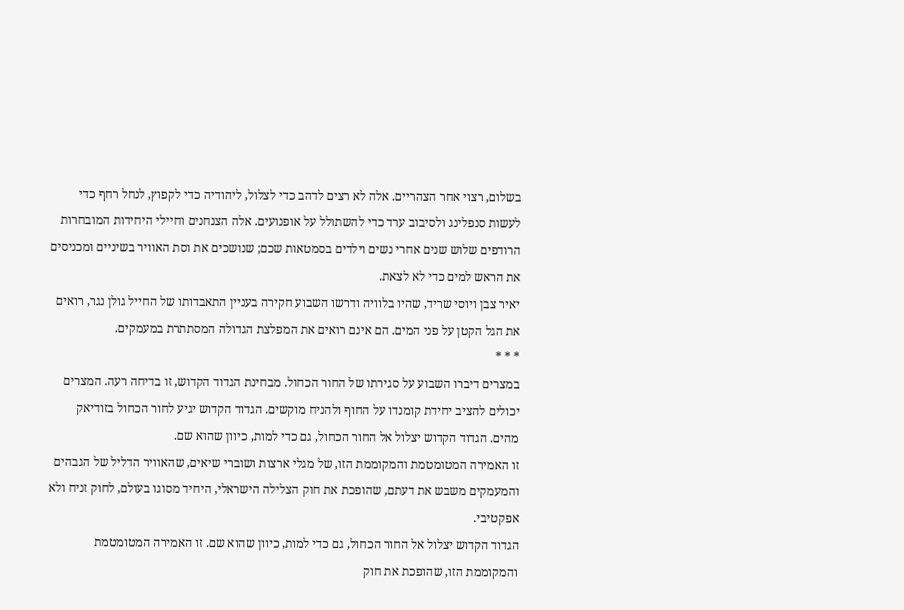בשלום, רצוי אחר הצהריים. אלה לא רצים לדהב כדי לצלול, ליהודיה כדי לקפוץ, לנחל רחף כדי לעשות סנפלינג ולסיבוב ערד כדי להשתולל על אופנועים. אלה הצנחנים וחיילי היחידות המובחרות הרודפים שלוש שנים אחרי נשים וילדים בסמטאות שכם; שנושכים את וסת האוויר בשיניים ומכניסים את הראש למים כדי לא לצאת.
יאיר צבן ויוסי שריד, שהיו בלוויה ודרשו השבוע חקירה בעניין התאבדותו של החייל גולן נגר, רואים את הגל הקטן על פני המים. הם אינם רואים את המפלצת הגדולה המסתתרת במעמקים.
* * *
במצרים דיברו השבוע על סגירתו של החור הכחול. מבחינת הגדוד הקדוש, זו בדיחה רעה. המצרים יכולים להציב יחידת קומנדו על החוף ולהניח מוקשים. הגדוד הקדוש יגיע לחור הכחול בזודיאק מהים. הגדוד הקדוש יצלול אל החור הכחול, גם כדי למות, כיוון שהוא שם.
זו האמירה המטומטמת והמקוממת הזו, של מגלי ארצות ושוברי שיאים, שהאוויר הדליל של הגבהים והמעמקים משבש את דעתם, שהופכת את חוק הצלילה הישראלי, היחיד מסוגו בעולם, לחוק זניח ולא אפקטיבי.
הגדוד הקדוש יצלול אל החור הכחול, גם כדי למות, כיוון שהוא שם. זו האמירה המטומטמת והמקוממת הזו, שהופכת את חוק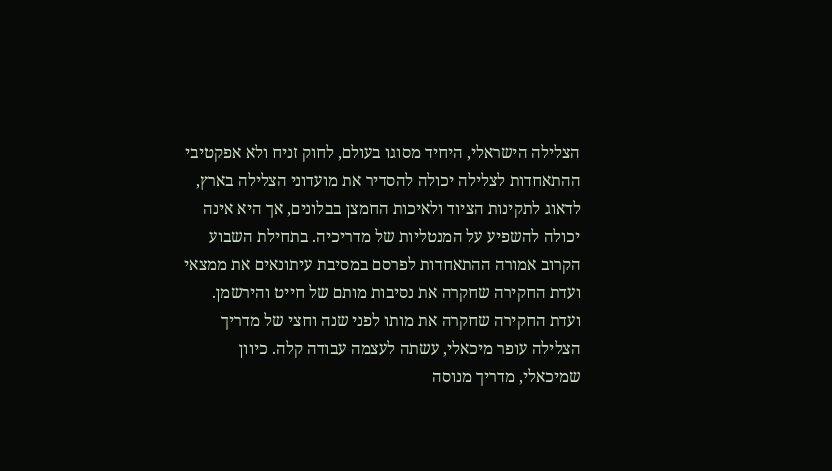הצלילה הישראלי, היחיד מסוגו בעולם, לחוק זניח ולא אפקטיבי
ההתאחדות לצלילה יכולה להסדיר את מועדוני הצלילה בארץ, לדאוג לתקינות הציוד ולאיכות החמצן בבלונים, אך היא אינה יכולה להשפיע על המנטליות של מדריכיה. בתחילת השבוע הקרוב אמורה ההתאחדות לפרסם במסיבת עיתונאים את ממצאי ועדת החקירה שחקרה את נסיבות מותם של חייט והירשמן.
ועדת החקירה שחקרה את מותו לפני שנה וחצי של מדריך הצלילה עופר מיכאלי, עשתה לעצמה עבודה קלה. כיוון שמיכאלי, מדריך מנוסה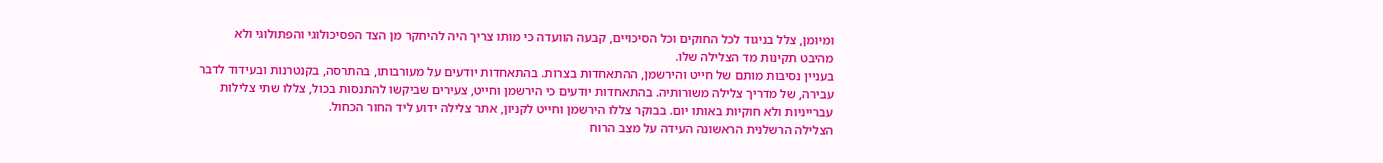ומיומן, צלל בניגוד לכל החוקים וכל הסיכויים, קבעה הוועדה כי מותו צריך היה להיחקר מן הצד הפסיכולוגי והפתולוגי ולא מהיבט תקינות מד הצלילה שלו.
בעניין נסיבות מותם של חייט והירשמן, ההתאחדות בצרות. בהתאחדות יודעים על מעורבותו, בהתרסה, בקנטרנות ובעידוד לדבר עבירה, של מדריך צלילה משורותיה. בהתאחדות יודעים כי הירשמן וחייט, צעירים שביקשו להתנסות בכול, צללו שתי צלילות עברייניות ולא חוקיות באותו יום. בבוקר צללו הירשמן וחייט לקניון, אתר צלילה ידוע ליד החור הכחול.
הצלילה הרשלנית הראשונה העידה על מצב הרוח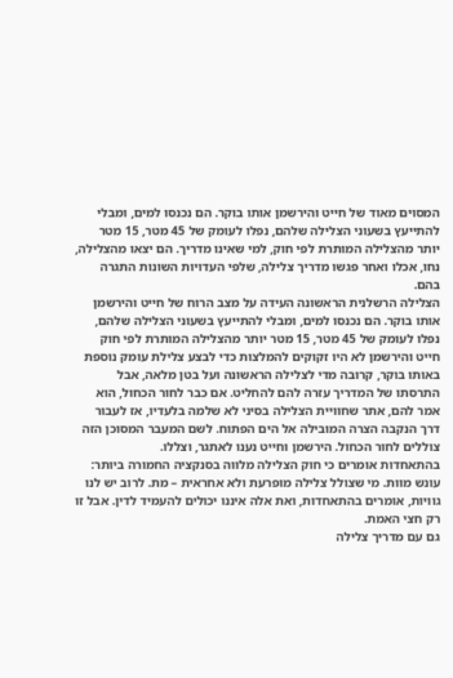המסוים מאוד של חייט והירשמן אותו בוקר. הם נכנסו למים, ומבלי להתייעץ בשעוני הצלילה שלהם, נפלו לעומק של 45 מטר, 15 מטר יותר מהצלילה המותרת לפי חוק, למי שאינו מדריך. הם יצאו מהצלילה, נחו, אכלו ואחר פגשו מדריך צלילה, שלפי העדויות השונות התגרה בהם.
הצלילה הרשלנית הראשונה העידה על מצב הרוח של חייט והירשמן אותו בוקר. הם נכנסו למים, ומבלי להתייעץ בשעוני הצלילה שלהם, נפלו לעומק של 45 מטר, 15 מטר יותר מהצלילה המותרת לפי חוק
חייט והירשמן לא היו זקוקים להמלצות כדי לבצע צלילת עומק נוספת באותו בוקר, קרובה מדי לצלילה הראשונה ועל בטן מלאה, אבל התרסתו של המדריך עזרה להם להחליט. אם כבר לחור הכחול, הוא אמר להם, אתר שחוויית הצלילה בסיני לא שלמה בלעדיו, אז לעבור דרך הנקבה הצרה המובילה אל הים הפתוח. לשם המעבר המסוכן הזה צוללים לחור הכחול. הירשמן וחייט נענו לאתגר, וצללו.
בהתאחדות אומרים כי חוק הצלילה מלווה בסנקציה החמורה ביותר: עונש מוות. מי שצולל צלילה מופרעת ולא אחראית – מת. לרוב יש לנו גוויות, אומרים בהתאחדות, ואת אלה איננו יכולים להעמיד לדין. אבל זו רק חצי האמת.
גם עם מדריך צלילה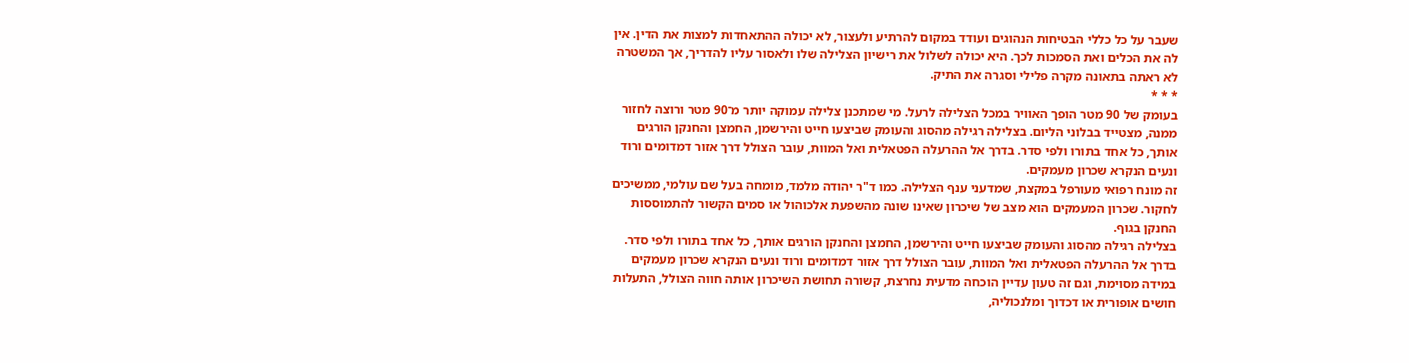שעבר על כל כללי הבטיחות הנהוגים ועודד במקום להרתיע ולעצור, לא יכולה ההתאחדות למצות את הדין. אין לה את הכלים ואת הסמכות לכך. היא יכולה לשלול את רישיון הצלילה שלו ולאסור עליו להדריך, אך המשטרה לא ראתה בתאונה מקרה פלילי וסגרה את התיק.
* * *
בעומק של 90 מטר הופך האוויר במכל הצלילה לרעל. מי שמתכנן צלילה עמוקה יותר מ־90 מטר ורוצה לחזור ממנה, מצטייד בבלוני הליום. בצלילה רגילה מהסוג והעומק שביצעו חייט והירשמן, החמצן והחנקן הורגים אותך, כל אחד בתורו ולפי סדר. בדרך אל ההרעלה הפטאלית ואל המוות, עובר הצולל דרך אזור דמדומים ורוד ונעים הנקרא שכרון מעמקים.
זה מונח רפואי מעורפל במקצת, שמדעני ענף הצלילה. כמו ד"ר יהודה מלמד, מומחה בעל שם עולמי, ממשיכים לחקור. שכרון המעמקים הוא מצב של שיכרון שאינו שונה מהשפעת אלכוהול או סמים הקשור להתמוססות החנקן בגוף.
בצלילה רגילה מהסוג והעומק שביצעו חייט והירשמן, החמצן והחנקן הורגים אותך, כל אחד בתורו ולפי סדר. בדרך אל ההרעלה הפטאלית ואל המוות, עובר הצולל דרך אזור דמדומים ורוד ונעים הנקרא שכרון מעמקים
במידה מסוימת, וגם זה טעון עדיין הוכחה מדעית נחרצת, קשורה תחושת השיכרון אותה חווה הצולל, התעלות חושים אופורית או דכדוך ומלנכוליה,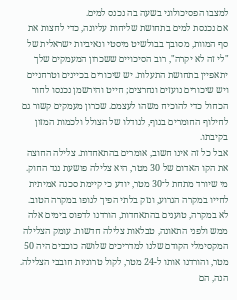למצבו הפסיכולוגי בשעה בה נכנס למים.
אם נכנסת למים בתחושת שליחות עליונה, כדי לחצות את סף המוות, מסובך בבולשיט מיסטי ונאיביות ישראלית של "לי זה לא יקרה", רוב הסיכויים ששכרון המעמקים שלך יתאפיין בתחושת התעלות. יש שיכורים בכיינים וטרחניים ויש שיכורים נועזים ונחרצים; חייט והירשמן נכנסו לחור הכחול כדי להוכיח משהו לעצמם. שכרון מעמקים קשור גם לחילוף החומרים בגוף, לגודלו של הצולל ולכמות המזון בקיבתו.
אבל כל זה אינו חשוב, אומרים בהתאחדות. צלילה החוצה את הקו האדום של 30 מטר, היא צלילה פושעת נגד החוק. מי שיורד מתחת ל־30 מטר, יודע כי קיימת סכנה אמיתית לחייו במקרה הגרוע, ונזק בלתי הפיך לגופו במקרה הטוב.
לא במקרה, טוענים בהתאחדות, הורדנו לדפוס בימים אלה ממש ולפני התאונה, טבלאות צלילה חדשות. עומק הצלילה המקסימלי הקודם שלנו למדריכים שלושה כוכבים היה 50 מטר, והורדנו אותו ל-24 מטר, לקול טרוניות חובבי הצלילה.
הנה, הם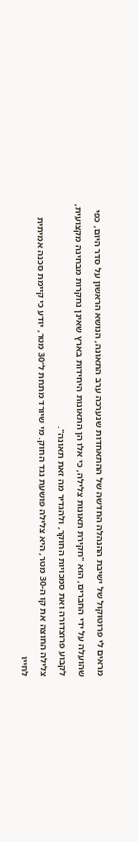מראים לי פרוטוקול של ישיבת ההנהלה החדשה של ההתאחדות שנערכה ערב התאונה, הנושא הראשון על סדר היום, כפי שהועלה על ידי החברים, הוא "חקירת תאונות צלילה, כי אלו הן התאונות היחידות בארץ שאינן נחקרות מבחינה מקצועית, לקבוע פרוצדורה ואת סמכויות החוקר, ולהגדיר מה זאת תאונה".
צלילה החוצה את קו ה-30 מטר, היא צלילה פושעת נגד החוק. מי שיורד מתחת ל־30 מטר, יודע כי קיימת סכנה אמיתית לחייו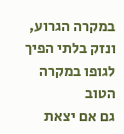במקרה הגרוע, ונזק בלתי הפיך לגופו במקרה הטוב
גם אם יצאת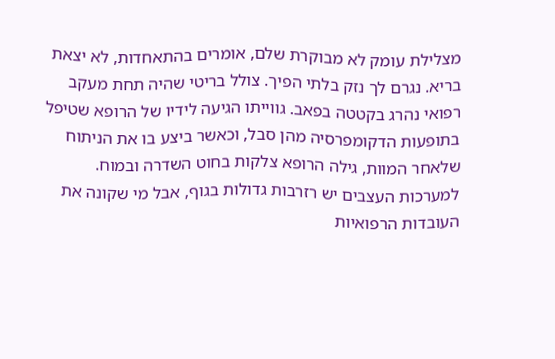מצלילת עומק לא מבוקרת שלם, אומרים בהתאחדות, לא יצאת בריא. נגרם לך נזק בלתי הפיך. צולל בריטי שהיה תחת מעקב רפואי נהרג בקטטה בפאב. גווייתו הגיעה לידיו של הרופא שטיפל בתופעות הדקומפרסיה מהן סבל, וכאשר ביצע בו את הניתוח שלאחר המוות, גילה הרופא צלקות בחוט השדרה ובמוח.
למערכות העצבים יש רזרבות גדולות בגוף, אבל מי שקונה את העובדות הרפואיות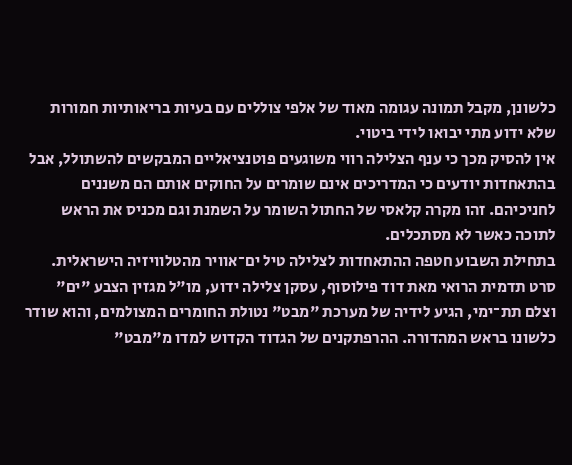כלשונן, מקבל תמונה עגומה מאוד של אלפי צוללים עם בעיות בריאותיות חמורות שלא ידוע מתי יבואו לידי ביטוי.
אין להסיק מכך כי ענף הצלילה רווי משוגעים פוטנציאליים המבקשים להשתולל, אבל בהתאחדות יודעים כי המדריכים אינם שומרים על החוקים אותם הם משננים לחניכיהם. זהו מקרה קלאסי של החתול השומר על השמנת וגם מכניס את הראש לתוכה כאשר לא מסתכלים.
בתחילת השבוע חטפה ההתאחדות לצלילה טיל ים־אוויר מהטלוויזיה הישראלית. סרט תדמית הרואי מאת דוד פילוסוף, עסקן צלילה ידוע, מו"ל מגזין הצבע "ים" וצלם תת־ימי, הגיע לידיה של מערכת "מבט" נטולת החומרים המצולמים, והוא שודר כלשונו בראש המהדורה. ההרפתקנים של הגדוד הקדוש למדו מ"מבט"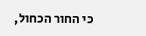כי החור הכחול,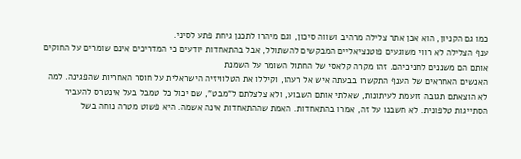כמו גם הקניון, הוא אכן אתר צלילה מרהיב ושווה סיכון, וגם מיהרו לתכנן גיחת פתע לסיני.
ענף הצלילה לא רווי משוגעים פוטנציאליים המבקשים להשתולל, אבל בהתאחדות יודעים כי המדריכים אינם שומרים על החוקים אותם הם משננים לחניכיהם. זהו מקרה קלאסי של החתול השומר על השמנת
האנשים האחראים של הענף התקשרו בבעתה איש אל רעהו, וקיללו את הטלוויזיה הישראלית על חוסר האחריות שהפגינה. למה לא הוצאתם תגובה זועמת לעיתונות, שאלתי אותם השבוע, ולא צלצלתם ל"מבט", שם יכול כל טמבל בעל אינטרס להעביר הסתייגות טלפונית. לא חשבנו על זה, אמרו בהתאחדות. האמת שההתאחדות אינה אשמה. היא פשוט מטרה נוחה בשל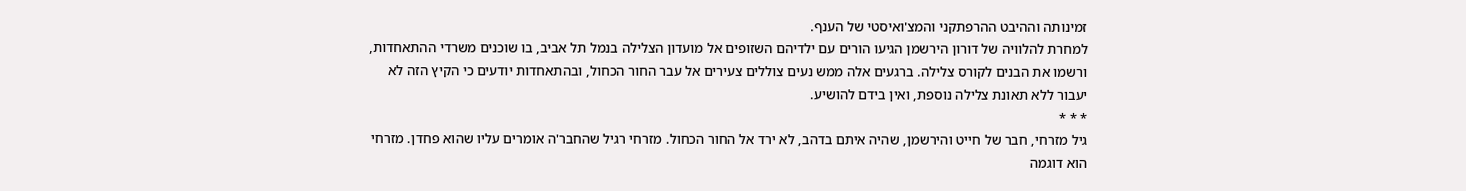זמינותה וההיבט ההרפתקני והמצ'ואיסטי של הענף.
למחרת להלוויה של דורון הירשמן הגיעו הורים עם ילדיהם השזופים אל מועדון הצלילה בנמל תל אביב, בו שוכנים משרדי ההתאחדות, ורשמו את הבנים לקורס צלילה. ברגעים אלה ממש נעים צוללים צעירים אל עבר החור הכחול, ובהתאחדות יודעים כי הקיץ הזה לא יעבור ללא תאונת צלילה נוספת, ואין בידם להושיע.
* * *
גיל מזרחי, חבר של חייט והירשמן, שהיה איתם בדהב, לא ירד אל החור הכחול. מזרחי רגיל שהחבר'ה אומרים עליו שהוא פחדן. מזרחי הוא דוגמה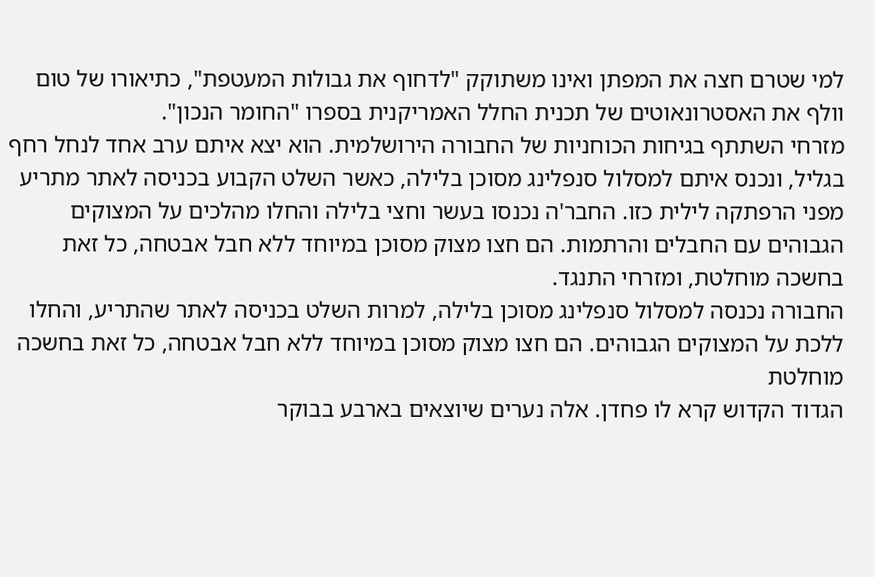למי שטרם חצה את המפתן ואינו משתוקק "לדחוף את גבולות המעטפת", כתיאורו של טום וולף את האסטרונאוטים של תכנית החלל האמריקנית בספרו "החומר הנכון".
מזרחי השתתף בגיחות הכוחניות של החבורה הירושלמית. הוא יצא איתם ערב אחד לנחל רחף בגליל, ונכנס איתם למסלול סנפלינג מסוכן בלילה, כאשר השלט הקבוע בכניסה לאתר מתריע מפני הרפתקה לילית כזו. החבר'ה נכנסו בעשר וחצי בלילה והחלו מהלכים על המצוקים הגבוהים עם החבלים והרתמות. הם חצו מצוק מסוכן במיוחד ללא חבל אבטחה, כל זאת בחשכה מוחלטת, ומזרחי התנגד.
החבורה נכנסה למסלול סנפלינג מסוכן בלילה, למרות השלט בכניסה לאתר שהתריע, והחלו ללכת על המצוקים הגבוהים. הם חצו מצוק מסוכן במיוחד ללא חבל אבטחה, כל זאת בחשכה מוחלטת
הגדוד הקדוש קרא לו פחדן. אלה נערים שיוצאים בארבע בבוקר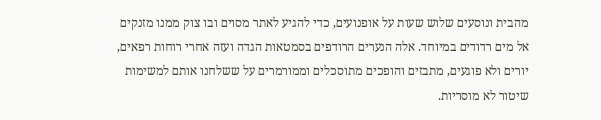מהבית ונוסעים שלוש שעות על אופנועים, כדי להגיע לאתר מסוים ובו צוק ממנו מזנקים אל מים רדודים במיוחד. אלה הנערים הרודפים בסמטאות הגדה ועזה אחרי רוחות רפאים, יורים ולא פוגעים, מתבזים והופכים מתוסכלים וממורמרים על ששלחנו אותם למשימות שיטור לא מוסריות.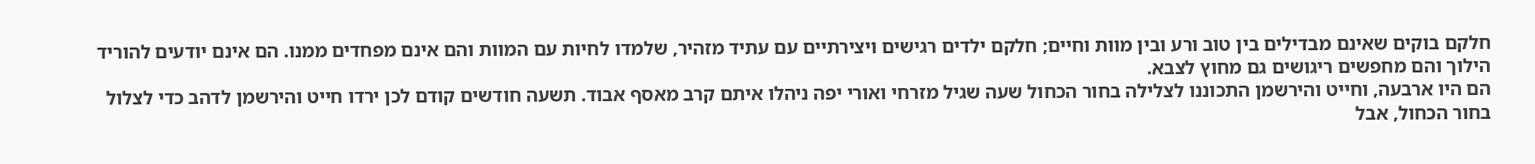חלקם בוקים שאינם מבדילים בין טוב ורע ובין מוות וחיים; חלקם ילדים רגישים ויצירתיים עם עתיד מזהיר, שלמדו לחיות עם המוות והם אינם מפחדים ממנו. הם אינם יודעים להוריד הילוך והם מחפשים ריגושים גם מחוץ לצבא.
הם היו ארבעה, וחייט והירשמן התכוננו לצלילה בחור הכחול שעה שגיל מזרחי ואורי יפה ניהלו איתם קרב מאסף אבוד. תשעה חודשים קודם לכן ירדו חייט והירשמן לדהב כדי לצלול בחור הכחול, אבל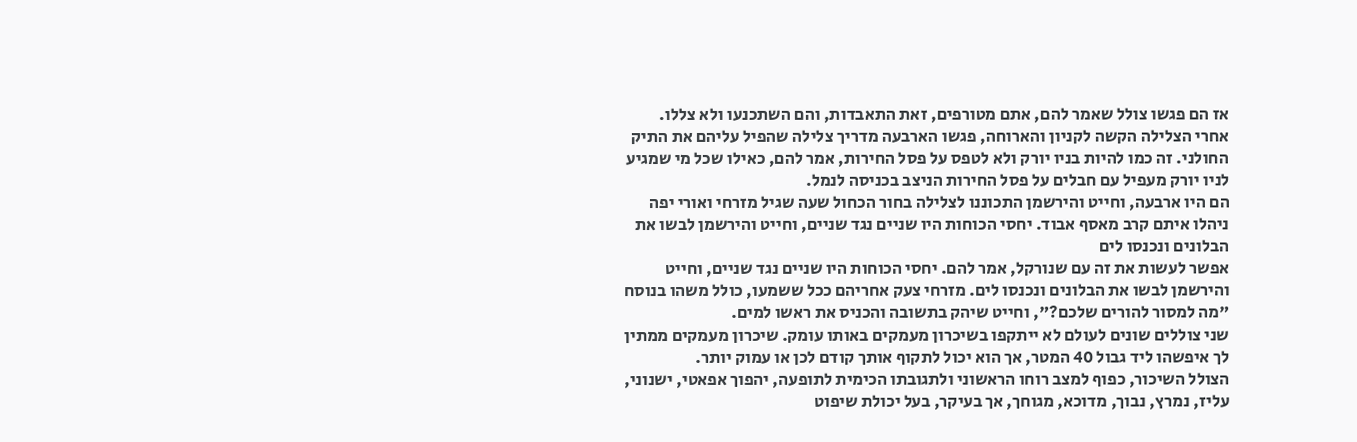אז הם פגשו צולל שאמר להם, אתם מטורפים, זאת התאבדות, והם השתכנעו ולא צללו.
אחרי הצלילה הקשה לקניון והארוחה, פגשו הארבעה מדריך צלילה שהפיל עליהם את התיק החולני. זה כמו להיות בניו יורק ולא לטפס על פסל החירות, אמר להם, כאילו שכל מי שמגיע לניו יורק מעפיל עם חבלים על פסל החירות הניצב בכניסה לנמל.
הם היו ארבעה, וחייט והירשמן התכוננו לצלילה בחור הכחול שעה שגיל מזרחי ואורי יפה ניהלו איתם קרב מאסף אבוד. יחסי הכוחות היו שניים נגד שניים, וחייט והירשמן לבשו את הבלונים ונכנסו לים
אפשר לעשות את זה עם שנורקל, אמר להם. יחסי הכוחות היו שניים נגד שניים, וחייט והירשמן לבשו את הבלונים ונכנסו לים. מזרחי צעק אחריהם ככל ששמעו, כולל משהו בנוסח "מה למסור להורים שלכם?", וחייט שיהק בתשובה והכניס את ראשו למים.
שני צוללים שונים לעולם לא ייתקפו בשיכרון מעמקים באותו עומק. שיכרון מעמקים ממתין לך איפשהו ליד גבול 40 המטר, אך הוא יכול לתקוף אותך קודם לכן או עמוק יותר.
הצולל השיכור, כפוף למצב רוחו הראשוני ולתגובתו הכימית לתופעה, יהפוך אפאטי, ישנוני, עליז, נמרץ, נבוך, מדוכא, מגוחך, אך בעיקר, בעל יכולת שיפוט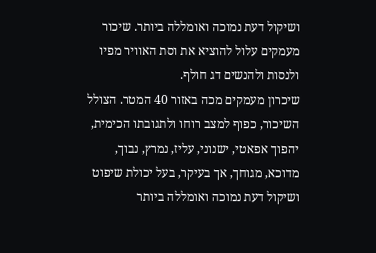ושיקול דעת נמוכה ואומללה ביותר. שיכור מעמקים עלול להוציא את וסת האוויר מפיו ולנסות ולהנשים דג חולף.
שיכרון מעמקים מכה באזור 40 המטר. הצולל השיכור, כפוף למצב רוחו ולתגובתו הכימית, יהפוך אפאטי, ישנוני, עליז, נמרץ, נבוך, מדוכא, מגוחך, אך בעיקר, בעל יכולת שיפוט ושיקול דעת נמוכה ואומללה ביותר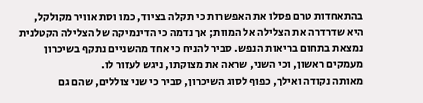בהתאחדות טרם פסלו את האפשרות כי תקלה בציוד, כמו וסת אוויר מקולקל, היא שדרדרה את הצלילה אל המוות; אך נדמה כי הדינמיקה של הצלילה הקטלנית נמצאת בתחום בריאות הנפש. סביר להניח כי אחד מהשניים נתקף בשיכרון מעמקים ראשון, וכי השני, שראה את מצוקתו, ניגש לעזור לו.
מאותה נקודה ואילך, כפוף לסוג השיכרון, סביר כי שני צוללים, שהם גם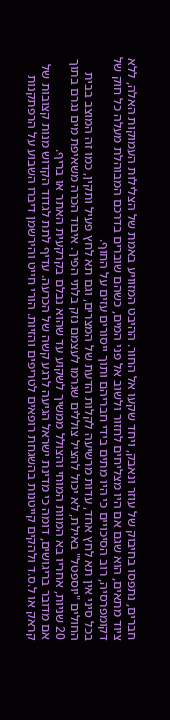חברים, נתפסו בחיבוק של עוזר ונאבק, ויחד שקעו אל החור. ההיבט המזוויע באמת של הצלילות העמוקות האלה, ללא ציוד מתאים, הוא שגם אם היו מצליחים לחזור ולשוב אל פני המים, כשהם שוברים בדרכם המבוהלת מעלה כל חוק של דקומפרסיה, רוב הסיכויים כי היו מתים בידי חבריהם ותוך ייסורים עזים על החוף.
בכל סיני אין תא לחץ אחד, עדות מרשיעה לקלות הדעת של המצרים, וגם תא לחץ פעיל ותקין, כמו זה המוצב בבית החולים "יוספטל" באילת, לא יכול להציל צוללים שגרמו לעצמם נזק בלתי הפיך. איבוד הכרה משאיפת מים נגרם בתוך 20 שניות, אחריו בא המוות המוחי והצולל ממשיך לשקוע עד שהוא נבלם בקרקעית האתר או בריף.
אם מדובר בריגושים, דומה כי מדינת ישראל הגיעה לרגע קשה של הכרעה. עדיף לתת לגדוד הקדוש מנות קצובות של קראק או ל.ס.ד ולהקים קייטנות בהשגחת רופאים לטריפים והזיות. הורי חייט והירשמן דיברו השבוע על הרפתקנות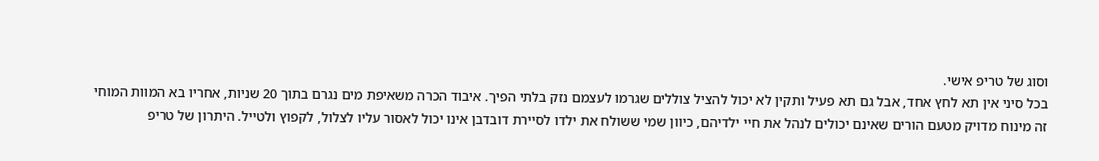וסוג של טריפ אישי.
בכל סיני אין תא לחץ אחד, אבל גם תא פעיל ותקין לא יכול להציל צוללים שגרמו לעצמם נזק בלתי הפיך. איבוד הכרה משאיפת מים נגרם בתוך 20 שניות, אחריו בא המוות המוחי
זה מינוח מדויק מטעם הורים שאינם יכולים לנהל את חיי ילדיהם, כיוון שמי ששולח את ילדו לסיירת דובדבן אינו יכול לאסור עליו לצלול, לקפוץ ולטייל. היתרון של טריפ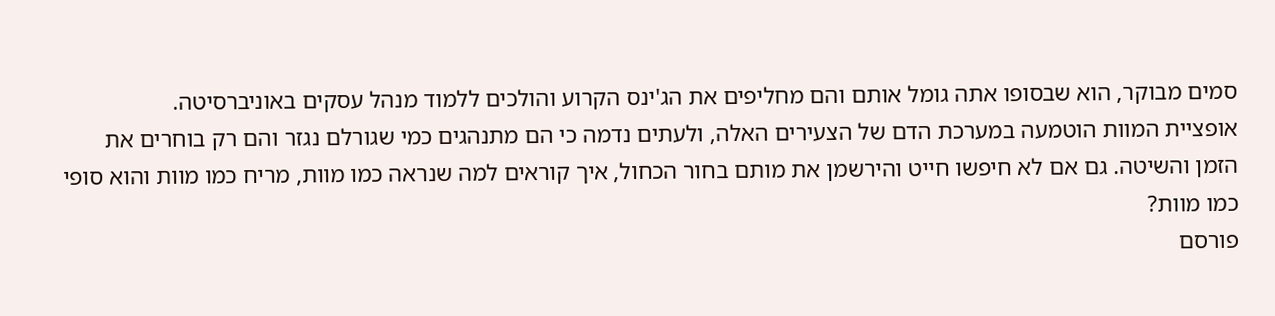סמים מבוקר, הוא שבסופו אתה גומל אותם והם מחליפים את הג'ינס הקרוע והולכים ללמוד מנהל עסקים באוניברסיטה.
אופציית המוות הוטמעה במערכת הדם של הצעירים האלה, ולעתים נדמה כי הם מתנהגים כמי שגורלם נגזר והם רק בוחרים את הזמן והשיטה. גם אם לא חיפשו חייט והירשמן את מותם בחור הכחול, איך קוראים למה שנראה כמו מוות, מריח כמו מוות והוא סופי כמו מוות?
פורסם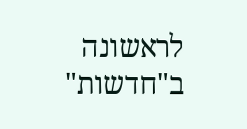לראשונה ב"חדשות"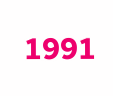1991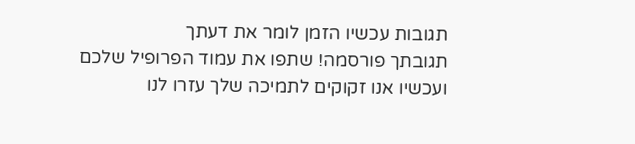תגובות עכשיו הזמן לומר את דעתך
תגובתך פורסמה! שתפו את עמוד הפרופיל שלכם
ועכשיו אנו זקוקים לתמיכה שלך עזרו לנו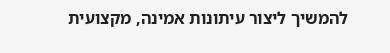להמשיך ליצור עיתונות אמינה, מקצועית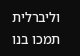וליברלית
תמכו בנו